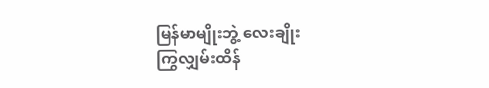မြန်မာမျိုးဘွဲ့ လေးချိုး
ကြွလျှမ်းထိန်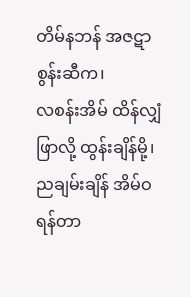တိမ်နဘန် အဇဋာစွန်းဆီက၊
လစန်းအိမ် ထိန်လျှံဖြာလို့ ထွန်းချိန်မို့၊
ညချမ်းချိန် အိမ်ဝရန်တာ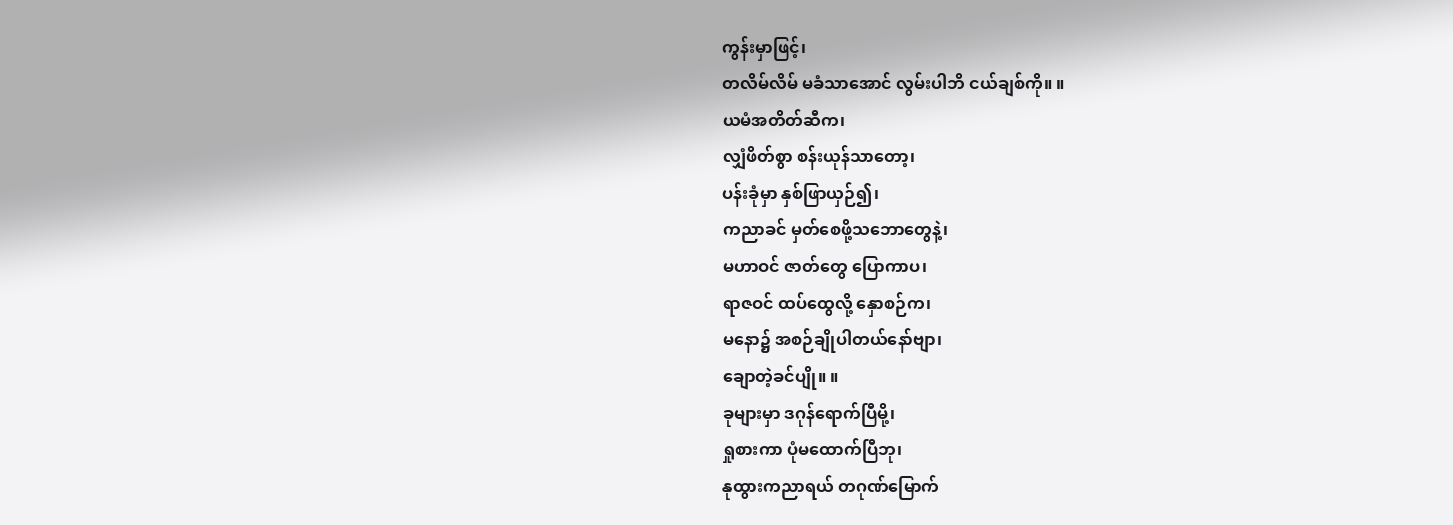ကွန်းမှာဖြင့်၊
တလိမ်လိမ် မခံသာအောင် လွမ်းပါဘိ ငယ်ချစ်ကို။ ။
ယမံအတိတ်ဆီက၊
လျှံဖိတ်စွာ စန်းယုန်သာတော့၊
ပန်းခုံမှာ နှစ်ဖြာယှဉ်၍၊
ကညာခင် မှတ်စေဖို့သဘောတွေနဲ့၊
မဟာဝင် ဇာတ်တွေ ပြောကာပ၊
ရာဇဝင် ထပ်ထွေလို့ နှောစဉ်က၊
မနော၌ အစဉ်ချိုပါတယ်နော်ဗျာ၊
ချောတဲ့ခင်ပျို။ ။
ခုများမှာ ဒဂုန်ရောက်ပြီမို့၊
ရှုစားကာ ပုံမထောက်ပြီဘု၊
နုထွားကညာရယ် တဂုဏ်မြောက်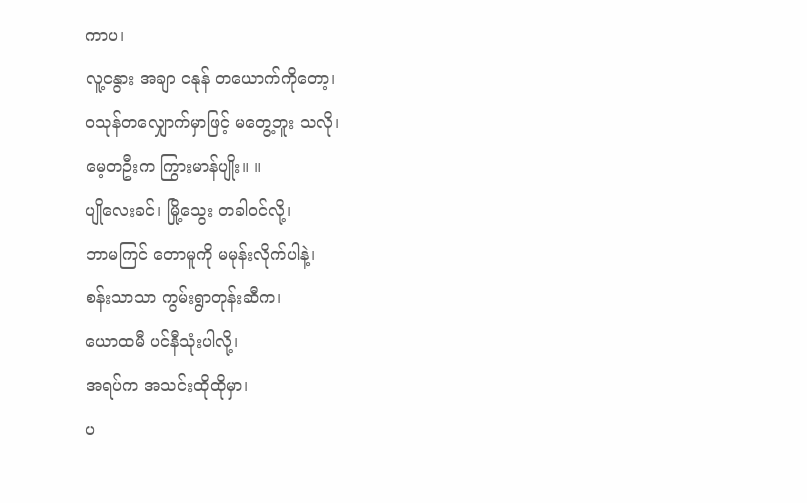ကာပ၊
လူ့ငနွား အချာ ငနုန် တယောက်ကိုတော့၊
ဝသုန်တလျှောက်မှာဖြင့် မတွေ့ဘူး သလို၊
မေ့တဦးက ကြွားမာန်ပျိုး။ ။
ပျိုလေးခင်၊ မြို့သွေး တခါဝင်လို့၊
ဘာမကြင် တောမူကို မမုန်းလိုက်ပါနဲ့၊
စန်းသာသာ ကွမ်းရွာတုန်းဆီက၊
ယောထမီ ပင်နီသုံးပါလို့၊
အရပ်က အသင်းထိုထိုမှာ၊
ပ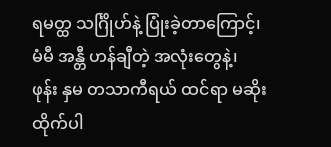ရမတ္ထ သင်္ဂြိုဟ်နဲ့ ပြုံးခဲ့တာကြောင့်၊
မံမီ အန္တီ ဟန်ချီတဲ့ အလုံးတွေနဲ့၊
ဖုန်း နှမ တသာကီရယ် ထင်ရာ မဆိုးထိုက်ပါ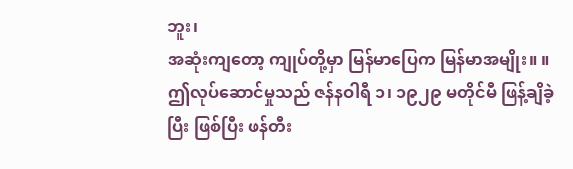ဘူး၊
အဆုံးကျတော့ ကျုပ်တို့မှာ မြန်မာပြေက မြန်မာအမျိုး။ ။
ဤလုပ်ဆောင်မှုသည် ဇန်နဝါရီ ၁၊ ၁၉၂၉ မတိုင်မီ ဖြန့်ချိခဲ့ပြီး ဖြစ်ပြီး ဖန်တီး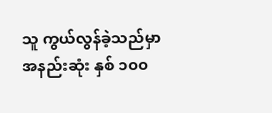သူ ကွယ်လွန်ခဲ့သည်မှာ အနည်းဆုံး နှစ် ၁၀၀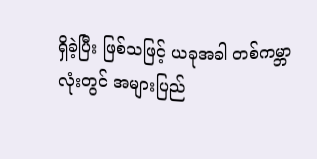ရှိခဲ့ပြီး ဖြစ်သဖြင့် ယခုအခါ တစ်ကမ္ဘာလုံးတွင် အများပြည်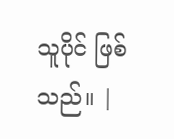သူပိုင် ဖြစ်သည်။ |